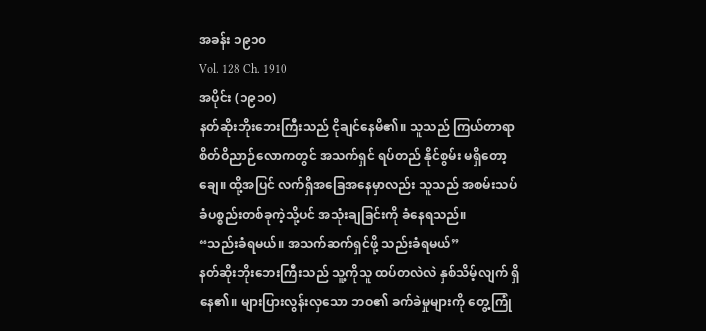အခန်း ၁၉၁၀
Vol. 128 Ch. 1910
အပိုင်း (၁၉၁၀)
နတ်ဆိုးဘိုးဘေးကြီးသည် ငိုချင်နေမိ၏။ သူသည် ကြယ်တာရာစိတ်ဝိညာဉ်လောကတွင် အသက်ရှင် ရပ်တည် နိုင်စွမ်း မရှိတော့ချေ။ ထို့အပြင် လက်ရှိအခြေအနေမှာလည်း သူသည် အစမ်းသပ်ခံပစ္စည်းတစ်ခုကဲ့သို့ပင် အသုံးချခြင်းကို ခံနေရသည်။
“သည်းခံရမယ်။ အသက်ဆက်ရှင်ဖို့ သည်းခံရမယ်”
နတ်ဆိုးဘိုးဘေးကြီးသည် သူ့ကိုသူ ထပ်တလဲလဲ နှစ်သိမ့်လျက် ရှိနေ၏။ များပြားလွန်းလှသော ဘဝ၏ ခက်ခဲမှုများကို တွေ့ကြုံ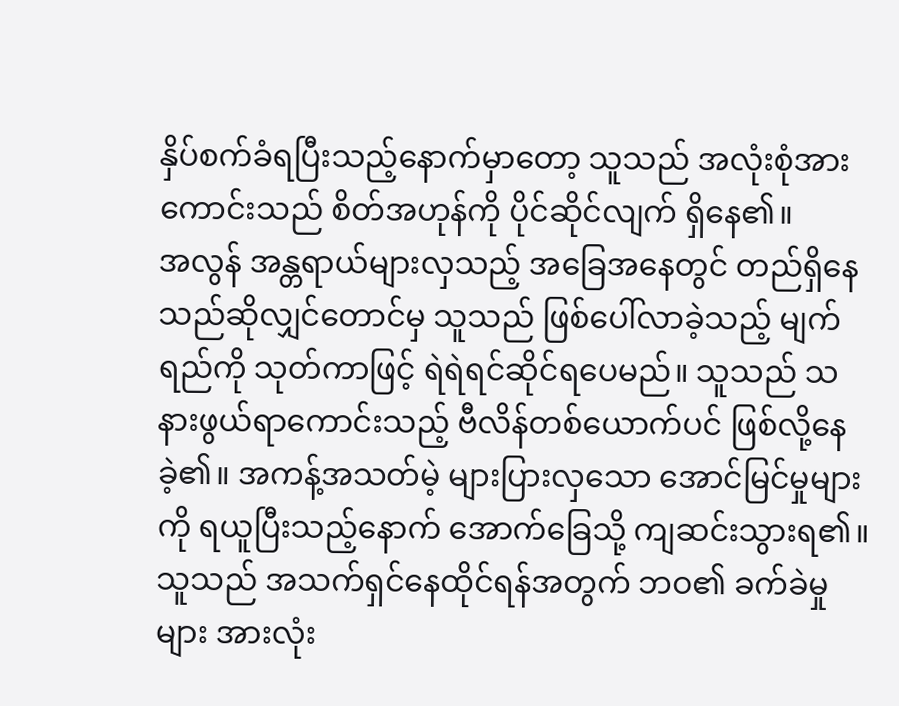နှိပ်စက်ခံရပြီးသည့်နောက်မှာတော့ သူသည် အလုံးစုံအားကောင်းသည် စိတ်အဟုန်ကို ပိုင်ဆိုင်လျက် ရှိနေ၏။
အလွန် အန္တရာယ်များလှသည့် အခြေအနေတွင် တည်ရှိနေသည်ဆိုလျှင်တောင်မှ သူသည် ဖြစ်ပေါ်လာခဲ့သည့် မျက်ရည်ကို သုတ်ကာဖြင့် ရဲရဲရင်ဆိုင်ရပေမည်။ သူသည် သနားဖွယ်ရာကောင်းသည့် ဗီလိန်တစ်ယောက်ပင် ဖြစ်လို့နေခဲ့၏။ အကန့်အသတ်မဲ့ များပြားလှသော အောင်မြင်မှုများကို ရယူပြီးသည့်နောက် အောက်ခြေသို့ ကျဆင်းသွားရ၏။ သူသည် အသက်ရှင်နေထိုင်ရန်အတွက် ဘဝ၏ ခက်ခဲမှုများ အားလုံး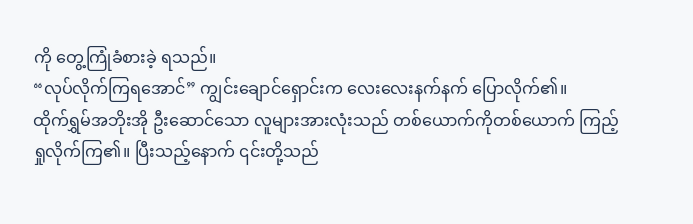ကို တွေ့ကြုံခံစားခဲ့ ရသည်။
“လုပ်လိုက်ကြရအောင်” ကျွင်းချောင်ရှောင်းက လေးလေးနက်နက် ပြောလိုက်၏။
ထိုက်ရွှမ်အဘိုးအို ဦးဆောင်သော လူများအားလုံးသည် တစ်ယောက်ကိုတစ်ယောက် ကြည့်ရှုလိုက်ကြ၏။ ပြီးသည့်နောက် ၎င်းတို့သည်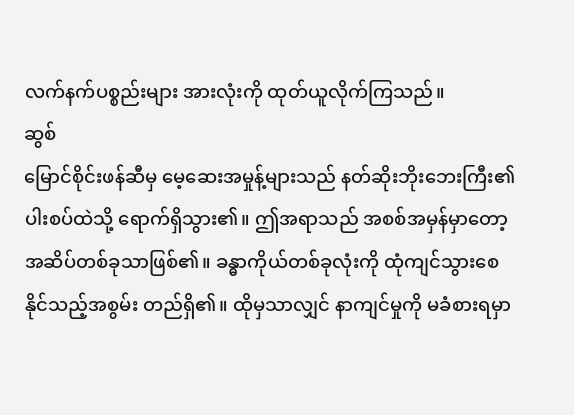လက်နက်ပစ္စည်းများ အားလုံးကို ထုတ်ယူလိုက်ကြသည်။
ဆွစ်
မြောင်စိုင်းဖန်ဆီမှ မေ့ဆေးအမှုန့်များသည် နတ်ဆိုးဘိုးဘေးကြီး၏ ပါးစပ်ထဲသို့ ရောက်ရှိသွား၏။ ဤအရာသည် အစစ်အမှန်မှာတော့ အဆိပ်တစ်ခုသာဖြစ်၏။ ခန္ဓာကိုယ်တစ်ခုလုံးကို ထုံကျင်သွားစေနိုင်သည့်အစွမ်း တည်ရှိ၏။ ထိုမှသာလျှင် နာကျင်မှုကို မခံစားရမှာ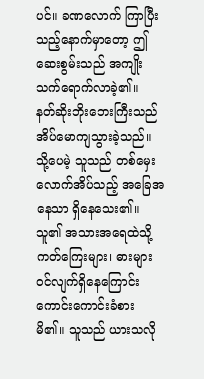ပင်။ ခဏလောက် ကြာပြီးသည့်နောက်မှာတော့ ဤဆေးစွမ်းသည် အကျိုးသက်ရောက်လာခဲ့၏။
နတ်ဆိုးဘိုးဘေးကြီးသည် အိပ်မောကျသွားခဲ့သည်။ သို့ပေမဲ့ သူသည် တစ်မှေးလောက်အိပ်သည့် အခြေအနေသာ ရှိနေသေး၏။ သူ၏ အသားအရေထဲသို့ ကတ်ကြေးများ၊ ဓားများ ဝင်လျက်ရှိနေကြောင်း ကောင်းကောင်းခံစား မိ၏။ သူသည် ယားသလို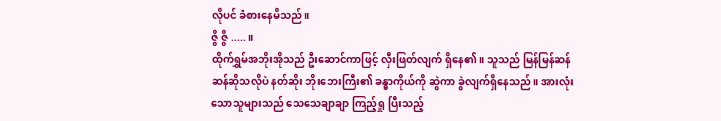လိုပင် ခံစားနေမိသည်။
ဇွိ ဇွိ .....။
ထိုက်ရွှမ်အဘိုးအိုသည် ဦးဆောင်ကာဖြင့် လှီးဖြတ်လျက် ရှိနေ၏။ သူသည် မြန်မြန်ဆန်ဆန်ဆိုသလိုပဲ နတ်ဆိုး ဘိုးဘေးကြီး၏ ခန္ဓာကိုယ်ကို ဆွဲကာ ခွဲလျက်ရှိနေသည်။ အားလုံးသောသူများသည် သေသေချာချာ ကြည့်ရှု ပြီးသည့်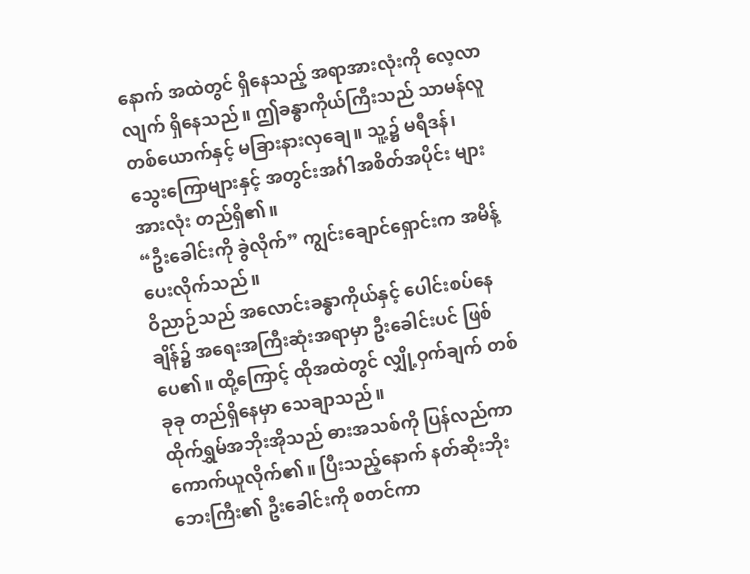နောက် အထဲတွင် ရှိနေသည့် အရာအားလုံးကို လေ့လာလျက် ရှိနေသည်။ ဤခန္ဓာကိုယ်ကြီးသည် သာမန်လူတစ်ယောက်နှင့် မခြားနားလှချေ။ သူ့၌ မရီဒန်၊ သွေးကြောများနှင့် အတွင်းအင်္ဂါအစိတ်အပိုင်း များအားလုံး တည်ရှိ၏။
“ဦးခေါင်းကို ခွဲလိုက်” ကျွင်းချောင်ရှောင်းက အမိန့်ပေးလိုက်သည်။
ဝိညာဉ်သည် အလောင်းခန္ဓာကိုယ်နှင့် ပေါင်းစပ်နေချိန်၌ အရေးအကြီးဆုံးအရာမှာ ဦးခေါင်းပင် ဖြစ်ပေ၏။ ထို့ကြောင့် ထိုအထဲတွင် လျှို့ဝှက်ချက် တစ်ခုခု တည်ရှိနေမှာ သေချာသည်။
ထိုက်ရွှမ်အဘိုးအိုသည် ဓားအသစ်ကို ပြန်လည်ကာ ကောက်ယူလိုက်၏။ ပြီးသည့်နောက် နတ်ဆိုးဘိုးဘေးကြီး၏ ဦးခေါင်းကို စတင်ကာ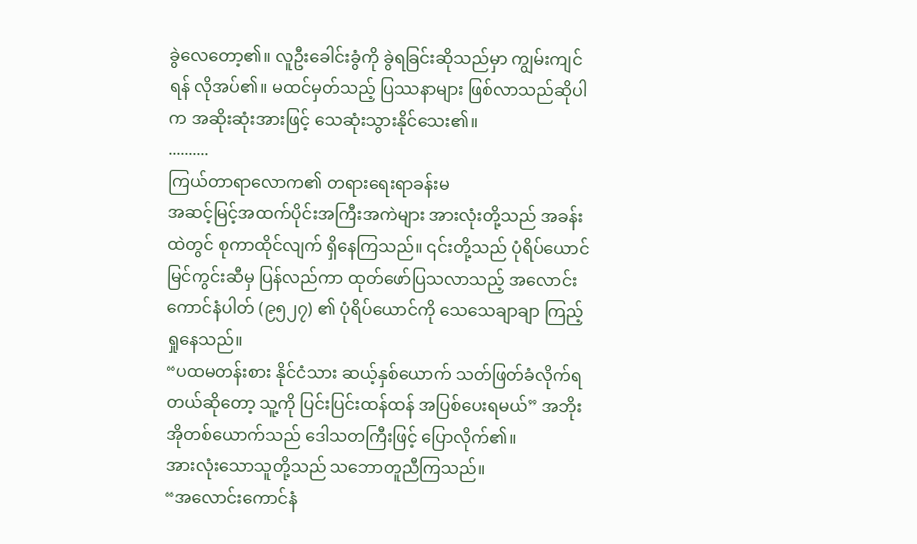ခွဲလေတော့၏။ လူဦးခေါင်းခွံကို ခွဲရခြင်းဆိုသည်မှာ ကျွမ်းကျင်ရန် လိုအပ်၏။ မထင်မှတ်သည့် ပြဿနာများ ဖြစ်လာသည်ဆိုပါက အဆိုးဆုံးအားဖြင့် သေဆုံးသွားနိုင်သေး၏။
..........
ကြယ်တာရာလောက၏ တရားရေးရာခန်းမ
အဆင့်မြင့်အထက်ပိုင်းအကြီးအကဲများ အားလုံးတို့သည် အခန်းထဲတွင် စုကာထိုင်လျက် ရှိနေကြသည်။ ၎င်းတို့သည် ပုံရိပ်ယောင်မြင်ကွင်းဆီမှ ပြန်လည်ကာ ထုတ်ဖော်ပြသလာသည့် အလောင်းကောင်နံပါတ် (၉၅၂၇) ၏ ပုံရိပ်ယောင်ကို သေသေချာချာ ကြည့်ရှုနေသည်။
“ပထမတန်းစား နိုင်ငံသား ဆယ့်နှစ်ယောက် သတ်ဖြတ်ခံလိုက်ရတယ်ဆိုတော့ သူ့ကို ပြင်းပြင်းထန်ထန် အပြစ်ပေးရမယ်” အဘိုးအိုတစ်ယောက်သည် ဒေါသတကြီးဖြင့် ပြောလိုက်၏။
အားလုံးသောသူတို့သည် သဘောတူညီကြသည်။
“အလောင်းကောင်နံ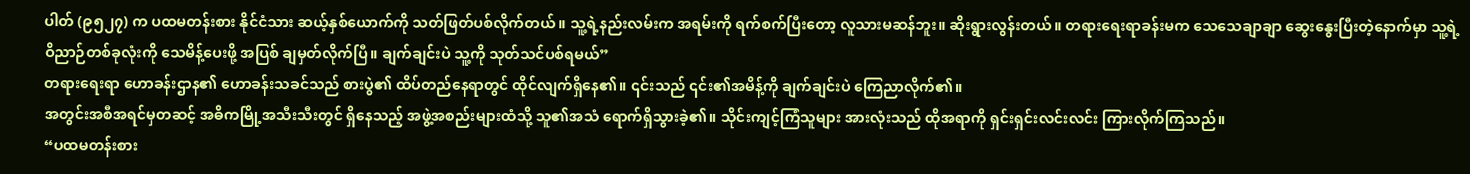ပါတ် (၉၅၂၇) က ပထမတန်းစား နိုင်ငံသား ဆယ့်နှစ်ယောက်ကို သတ်ဖြတ်ပစ်လိုက်တယ်။ သူ့ရဲ့နည်းလမ်းက အရမ်းကို ရက်စက်ပြီးတော့ လူသားမဆန်ဘူး။ ဆိုးရွားလွန်းတယ်။ တရားရေးရာခန်းမက သေသေချာချာ ဆွေးနွေးပြီးတဲ့နောက်မှာ သူ့ရဲ့ဝိညာဉ်တစ်ခုလုံးကို သေမိန့်ပေးဖို့ အပြစ် ချမှတ်လိုက်ပြီ။ ချက်ချင်းပဲ သူ့ကို သုတ်သင်ပစ်ရမယ်”
တရားရေးရာ ဟောခန်းဌာန၏ ဟောခန်းသခင်သည် စားပွဲ၏ ထိပ်တည်နေရာတွင် ထိုင်လျက်ရှိနေ၏။ ၎င်းသည် ၎င်း၏အမိန့်ကို ချက်ချင်းပဲ ကြေညာလိုက်၏။
အတွင်းအစီအရင်မှတဆင့် အဓိကမြို့အသီးသီးတွင် ရှိနေသည့် အဖွဲ့အစည်းများထံသို့ သူ၏အသံ ရောက်ရှိသွားခဲ့၏။ သိုင်းကျင့်ကြံသူများ အားလုံးသည် ထိုအရာကို ရှင်းရှင်းလင်းလင်း ကြားလိုက်ကြသည်။
“ပထမတန်းစား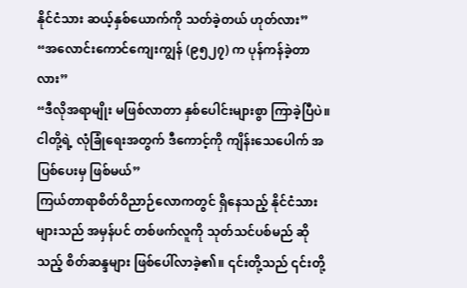နိုင်ငံသား ဆယ့်နှစ်ယောက်ကို သတ်ခဲ့တယ် ဟုတ်လား”
“အလောင်းကောင်ကျေးကျွန် (၉၅၂၇) က ပုန်ကန်ခဲ့တာလား”
“ဒီလိုအရာမျိုး မဖြစ်လာတာ နှစ်ပေါင်းများစွာ ကြာခဲ့ပြီပဲ။ ငါတို့ရဲ့ လုံခြုံရေးအတွက် ဒီကောင့်ကို ကျိန်းသေပေါက် အပြစ်ပေးမှ ဖြစ်မယ်”
ကြယ်တာရာစိတ်ဝိညာဉ်လောကတွင် ရှိနေသည့် နိုင်ငံသားများသည် အမှန်ပင် တစ်ဖက်လူကို သုတ်သင်ပစ်မည် ဆိုသည့် စိတ်ဆန္ဒများ ဖြစ်ပေါ်လာခဲ့၏။ ၎င်းတို့သည် ၎င်းတို့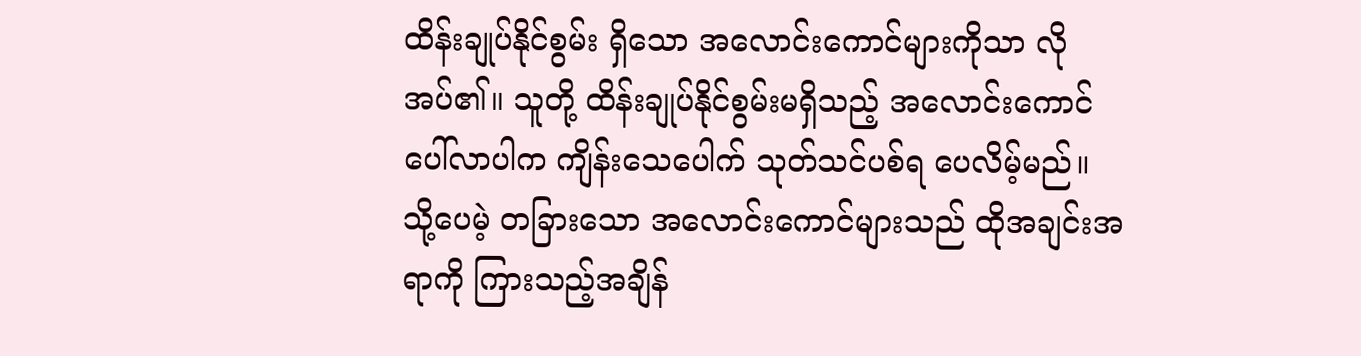ထိန်းချုပ်နိုင်စွမ်း ရှိသော အလောင်းကောင်များကိုသာ လိုအပ်၏။ သူတို့ ထိန်းချုပ်နိုင်စွမ်းမရှိသည့် အလောင်းကောင်ပေါ်လာပါက ကျိန်းသေပေါက် သုတ်သင်ပစ်ရ ပေလိမ့်မည်။
သို့ပေမဲ့ တခြားသော အလောင်းကောင်များသည် ထိုအချင်းအရာကို ကြားသည့်အချိန်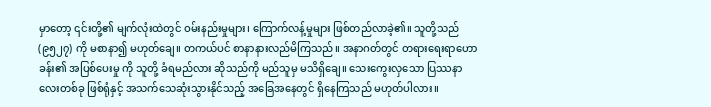မှာတော့ ၎င်းတို့၏ မျက်လုံးထဲတွင် ဝမ်းနည်းမှုများ၊ ကြောက်လန့်မှုများ ဖြစ်တည်လာခဲ့၏။ သူတို့သည် (၉၅၂၇) ကို မစာနာ၍ မဟုတ်ချေ။ တကယ်ပင် စာနာနားလည်မိကြသည်။ အနာဂတ်တွင် တရားရေးရာဟောခန်း၏ အပြစ်ပေးမှု ကို သူတို့ ခံရမည်လား ဆိုသည်ကို မည်သူမှ မသိရှိချေ။ သေးကွေးလှသော ပြဿနာလေးတစ်ခု ဖြစ်ရုံနှင့် အသက်သေဆုံးသွားနိုင်သည့် အခြေအနေတွင် ရှိနေကြသည် မဟုတ်ပါလား။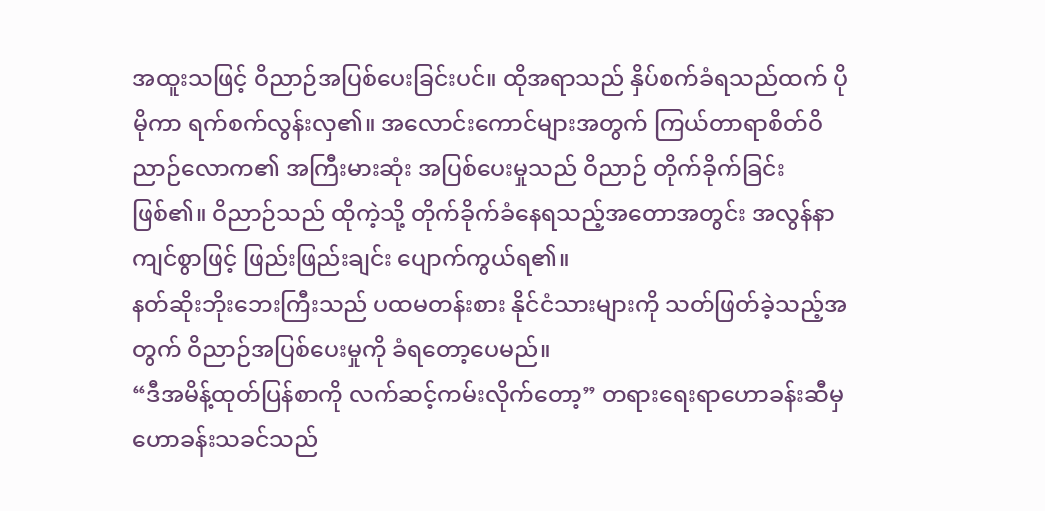အထူးသဖြင့် ဝိညာဉ်အပြစ်ပေးခြင်းပင်။ ထိုအရာသည် နှိပ်စက်ခံရသည်ထက် ပိုမိုကာ ရက်စက်လွန်းလှ၏။ အလောင်းကောင်များအတွက် ကြယ်တာရာစိတ်ဝိညာဉ်လောက၏ အကြီးမားဆုံး အပြစ်ပေးမှုသည် ဝိညာဉ် တိုက်ခိုက်ခြင်းဖြစ်၏။ ဝိညာဉ်သည် ထိုကဲ့သို့ တိုက်ခိုက်ခံနေရသည့်အတောအတွင်း အလွန်နာကျင်စွာဖြင့် ဖြည်းဖြည်းချင်း ပျောက်ကွယ်ရ၏။
နတ်ဆိုးဘိုးဘေးကြီးသည် ပထမတန်းစား နိုင်ငံသားများကို သတ်ဖြတ်ခဲ့သည့်အတွက် ဝိညာဉ်အပြစ်ပေးမှုကို ခံရတော့ပေမည်။
“ဒီအမိန့်ထုတ်ပြန်စာကို လက်ဆင့်ကမ်းလိုက်တော့” တရားရေးရာဟောခန်းဆီမှ ဟောခန်းသခင်သည်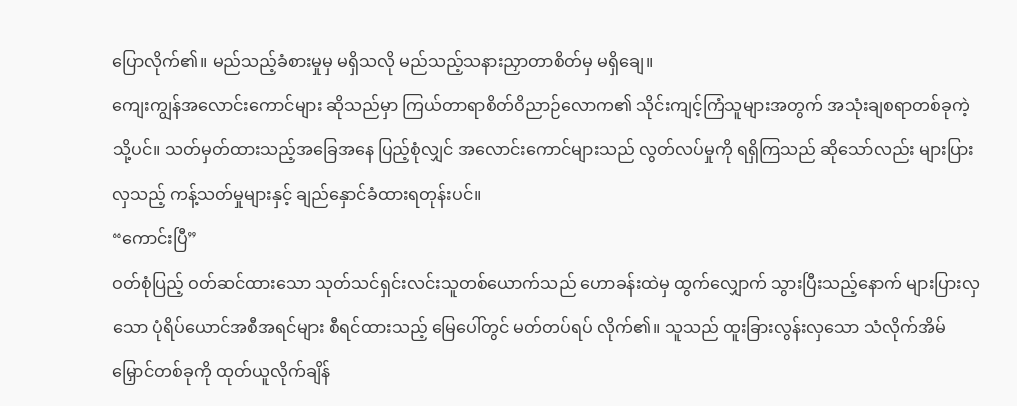ပြောလိုက်၏။ မည်သည့်ခံစားမှုမှ မရှိသလို မည်သည့်သနားညှာတာစိတ်မှ မရှိချေ။
ကျေးကျွန်အလောင်းကောင်များ ဆိုသည်မှာ ကြယ်တာရာစိတ်ဝိညာဉ်လောက၏ သိုင်းကျင့်ကြံသူများအတွက် အသုံးချစရာတစ်ခုကဲ့သို့ပင်။ သတ်မှတ်ထားသည့်အခြေအနေ ပြည့်စုံလျှင် အလောင်းကောင်များသည် လွတ်လပ်မှုကို ရရှိကြသည် ဆိုသော်လည်း များပြားလှသည့် ကန့်သတ်မှုများနှင့် ချည်နှောင်ခံထားရတုန်းပင်။
“ကောင်းပြီ”
ဝတ်စုံပြည့် ဝတ်ဆင်ထားသော သုတ်သင်ရှင်းလင်းသူတစ်ယောက်သည် ဟောခန်းထဲမှ ထွက်လျှောက် သွားပြီးသည့်နောက် များပြားလှသော ပုံရိပ်ယောင်အစီအရင်များ စီရင်ထားသည့် မြေပေါ်တွင် မတ်တပ်ရပ် လိုက်၏။ သူသည် ထူးခြားလွန်းလှသော သံလိုက်အိမ်မြှောင်တစ်ခုကို ထုတ်ယူလိုက်ချိန်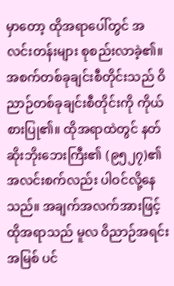မှာတော့ ထိုအရာပေါ်တွင် အလင်းတန်းများ စုစည်းလာခဲ့၏။
အစက်တစ်ခုချင်းစီတိုင်းသည် ဝိညာဉ်တစ်ခုချင်းစီတိုင်းကို ကိုယ်စားပြု၏။ ထိုအရာထဲတွင် နတ်ဆိုးဘိုးဘေးကြီး၏ (၉၅၂၇)၏ အလင်းစက်လည်း ပါဝင်လို့နေသည်။ အချက်အလက်အားဖြင့် ထိုအရာသည် မူလ ဝိညာဉ်အရင်းအမြစ် ပင်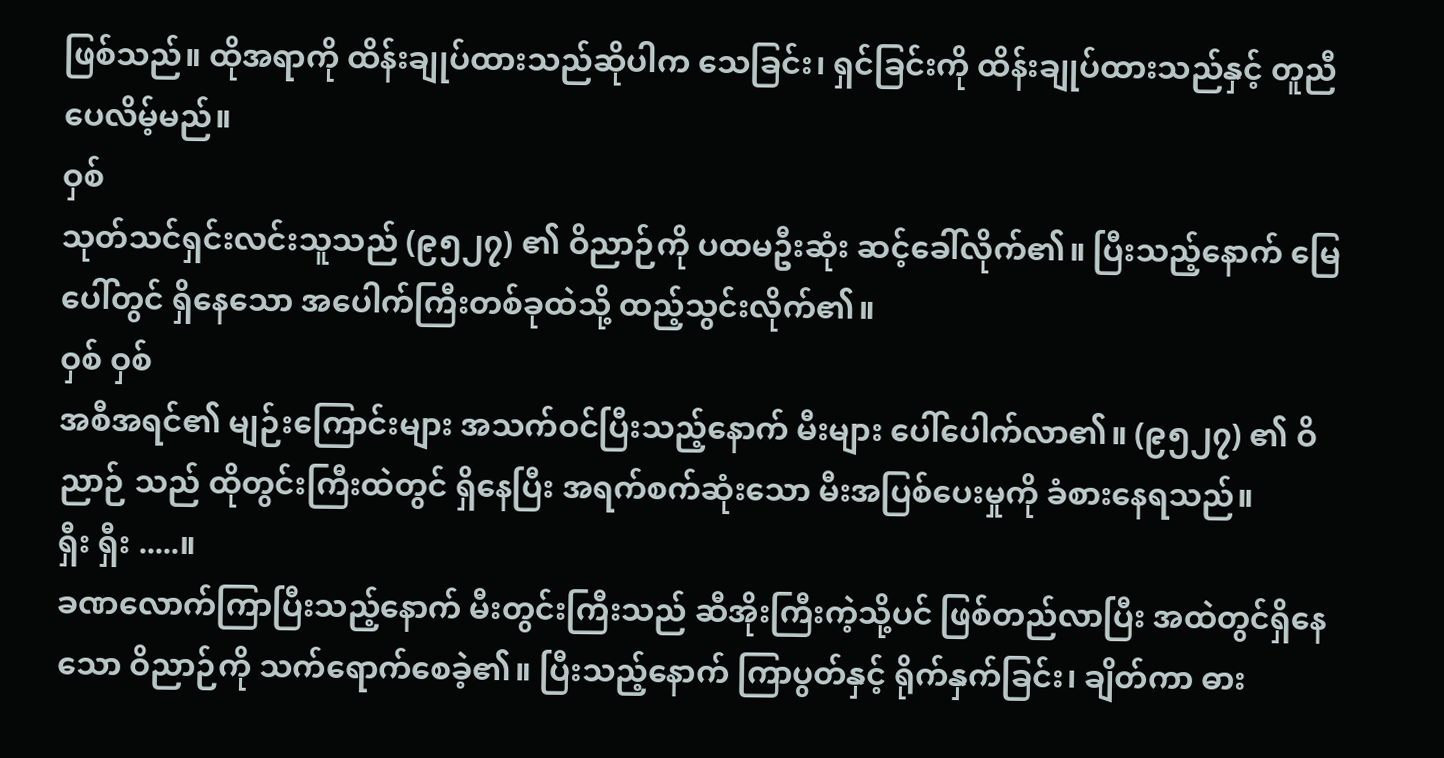ဖြစ်သည်။ ထိုအရာကို ထိန်းချုပ်ထားသည်ဆိုပါက သေခြင်း၊ ရှင်ခြင်းကို ထိန်းချုပ်ထားသည်နှင့် တူညီပေလိမ့်မည်။
ဝှစ်
သုတ်သင်ရှင်းလင်းသူသည် (၉၅၂၇) ၏ ဝိညာဉ်ကို ပထမဦးဆုံး ဆင့်ခေါ်လိုက်၏။ ပြီးသည့်နောက် မြေပေါ်တွင် ရှိနေသော အပေါက်ကြီးတစ်ခုထဲသို့ ထည့်သွင်းလိုက်၏။
ဝှစ် ဝှစ်
အစီအရင်၏ မျဉ်းကြောင်းများ အသက်ဝင်ပြီးသည့်နောက် မီးများ ပေါ်ပေါက်လာ၏။ (၉၅၂၇) ၏ ဝိညာဉ် သည် ထိုတွင်းကြီးထဲတွင် ရှိနေပြီး အရက်စက်ဆုံးသော မီးအပြစ်ပေးမှုကို ခံစားနေရသည်။
ရှီး ရှီး .....။
ခဏလောက်ကြာပြီးသည့်နောက် မီးတွင်းကြီးသည် ဆီအိုးကြီးကဲ့သို့ပင် ဖြစ်တည်လာပြီး အထဲတွင်ရှိနေသော ဝိညာဉ်ကို သက်ရောက်စေခဲ့၏။ ပြီးသည့်နောက် ကြာပွတ်နှင့် ရိုက်နှက်ခြင်း၊ ချိတ်ကာ ဓား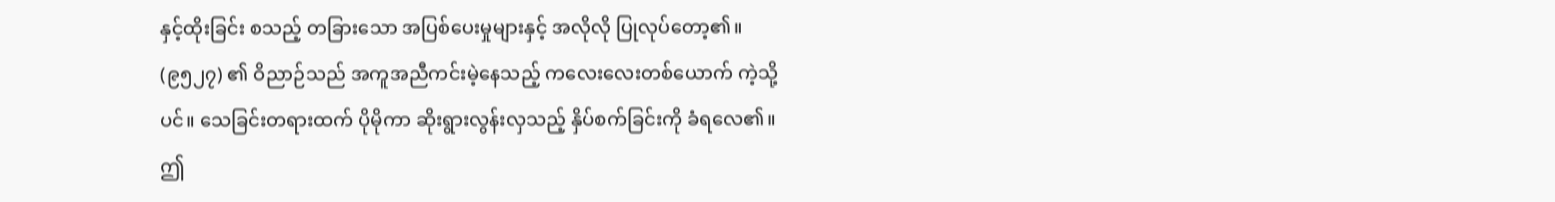နှင့်ထိုးခြင်း စသည့် တခြားသော အပြစ်ပေးမှုများနှင့် အလိုလို ပြုလုပ်တော့၏။
(၉၅၂၇) ၏ ဝိညာဉ်သည် အကူအညီကင်းမဲ့နေသည့် ကလေးလေးတစ်ယောက် ကဲ့သို့ပင်။ သေခြင်းတရားထက် ပိုမိုကာ ဆိုးရွားလွန်းလှသည့် နှိပ်စက်ခြင်းကို ခံရလေ၏။ ဤ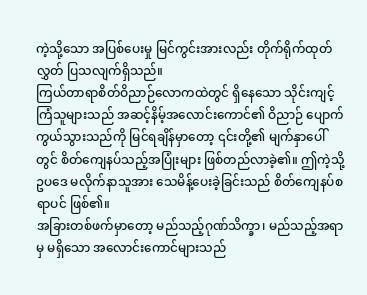ကဲ့သို့သော အပြစ်ပေးမှု မြင်ကွင်းအားလည်း တိုက်ရိုက်ထုတ်လွှတ် ပြသလျက်ရှိသည်။
ကြယ်တာရာစိတ်ဝိညာဉ်လောကထဲတွင် ရှိနေသော သိုင်းကျင့်ကြံသူများသည် အဆင့်နိမ့်အလောင်းကောင်၏ ဝိညာဉ် ပျောက်ကွယ်သွားသည်ကို မြင်ရချိန်မှာတော့ ၎င်းတို့၏ မျက်နှာပေါ်တွင် စိတ်ကျေနပ်သည့်အပြုံးများ ဖြစ်တည်လာခဲ့၏။ ဤကဲ့သို့ ဥပဒေ မလိုက်နာသူအား သေမိန့်ပေးခဲ့ခြင်းသည် စိတ်ကျေနပ်စရာပင် ဖြစ်၏။
အခြားတစ်ဖက်မှာတော့ မည်သည့်ဂုဏ်သိက္ခာ၊ မည်သည့်အရာမှ မရှိသော အလောင်းကောင်များသည်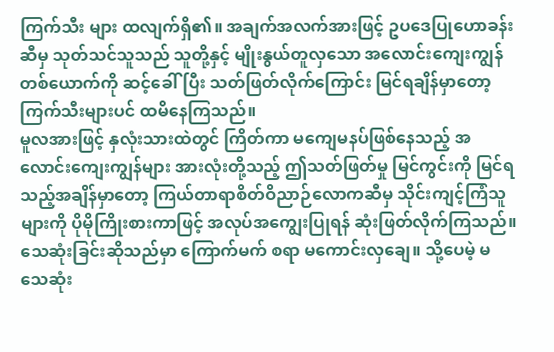ကြက်သီး များ ထလျက်ရှိ၏။ အချက်အလက်အားဖြင့် ဥပဒေပြုဟောခန်းဆီမှ သုတ်သင်သူသည် သူတို့နှင့် မျိုးနွယ်တူလှသော အလောင်းကျေးကျွန်တစ်ယောက်ကို ဆင့်ခေါ်ပြီး သတ်ဖြတ်လိုက်ကြောင်း မြင်ရချိန်မှာတော့ ကြက်သီးများပင် ထမိနေကြသည်။
မူလအားဖြင့် နှလုံးသားထဲတွင် ကြိတ်ကာ မကျေမနပ်ဖြစ်နေသည့် အလောင်းကျေးကျွန်များ အားလုံးတို့သည့် ဤသတ်ဖြတ်မှု မြင်ကွင်းကို မြင်ရသည့်အချိန်မှာတော့ ကြယ်တာရာစိတ်ဝိညာဉ်လောကဆီမှ သိုင်းကျင့်ကြံသူ များကို ပိုမိုကြိုးစားကာဖြင့် အလုပ်အကျွေးပြုရန် ဆုံးဖြတ်လိုက်ကြသည်။ သေဆုံးခြင်းဆိုသည်မှာ ကြောက်မက် စရာ မကောင်းလှချေ။ သို့ပေမဲ့ မသေဆုံး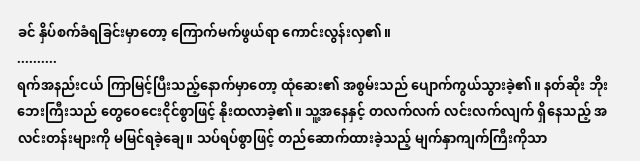ခင် နှိပ်စက်ခံရခြင်းမှာတော့ ကြောက်မက်ဖွယ်ရာ ကောင်းလွန်းလှ၏။
..........
ရက်အနည်းငယ် ကြာမြင့်ပြီးသည့်နောက်မှာတော့ ထုံဆေး၏ အစွမ်းသည် ပျောက်ကွယ်သွားခဲ့၏။ နတ်ဆိုး ဘိုးဘေးကြီးသည် တွေဝေငေးငိုင်စွာဖြင့် နိုးထလာခဲ့၏။ သူ့အနေနှင့် တလက်လက် လင်းလက်လျက် ရှိနေသည့် အလင်းတန်းများကို မမြင်ရခဲ့ချေ။ သပ်ရပ်စွာဖြင့် တည်ဆောက်ထားခဲ့သည့် မျက်နှာကျက်ကြီးကိုသာ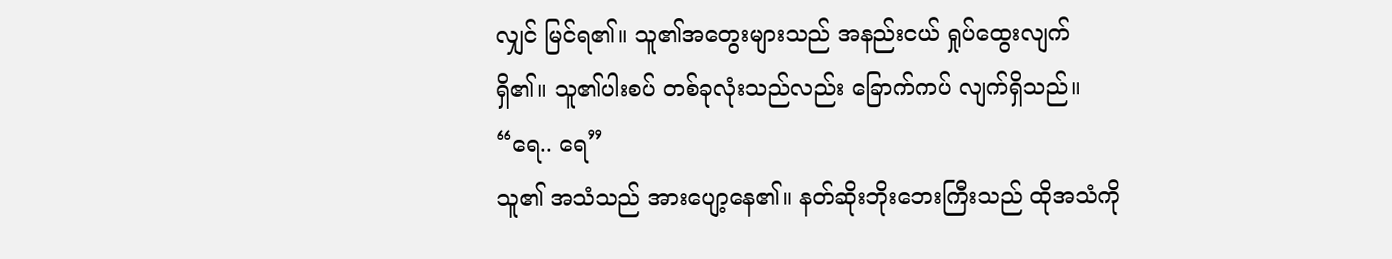လျှင် မြင်ရ၏။ သူ၏အတွေးများသည် အနည်းငယ် ရှုပ်ထွေးလျက် ရှိ၏။ သူ၏ပါးစပ် တစ်ခုလုံးသည်လည်း ခြောက်ကပ် လျက်ရှိသည်။
“ရေ.. ရေ”
သူ၏ အသံသည် အားပျော့နေ၏။ နတ်ဆိုးဘိုးဘေးကြီးသည် ထိုအသံကို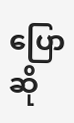ပြောဆို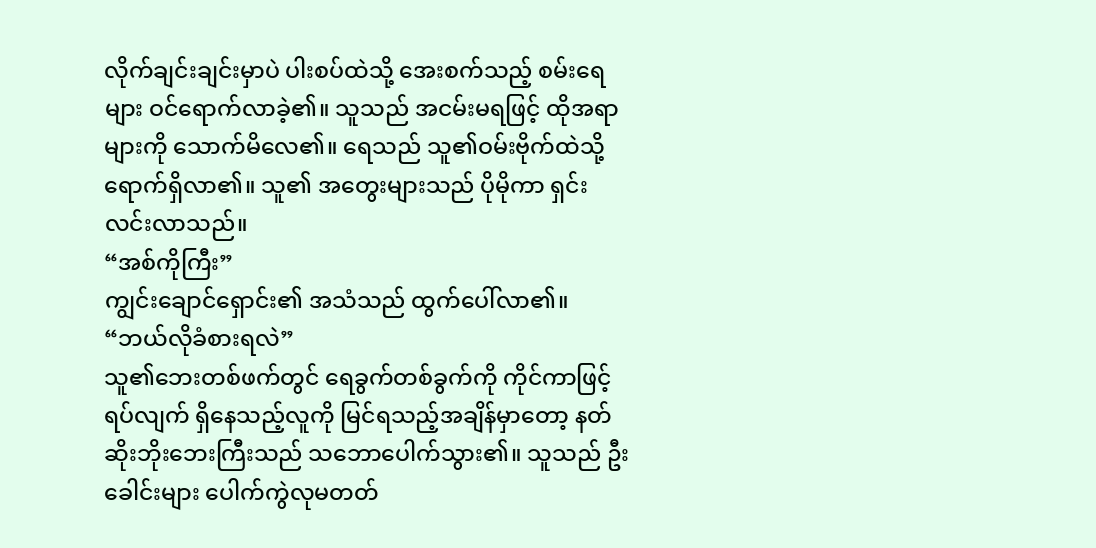လိုက်ချင်းချင်းမှာပဲ ပါးစပ်ထဲသို့ အေးစက်သည့် စမ်းရေများ ဝင်ရောက်လာခဲ့၏။ သူသည် အငမ်းမရဖြင့် ထိုအရာများကို သောက်မိလေ၏။ ရေသည် သူ၏ဝမ်းဗိုက်ထဲသို့ ရောက်ရှိလာ၏။ သူ၏ အတွေးများသည် ပိုမိုကာ ရှင်းလင်းလာသည်။
“အစ်ကိုကြီး”
ကျွင်းချောင်ရှောင်း၏ အသံသည် ထွက်ပေါ်လာ၏။ “ဘယ်လိုခံစားရလဲ”
သူ၏ဘေးတစ်ဖက်တွင် ရေခွက်တစ်ခွက်ကို ကိုင်ကာဖြင့် ရပ်လျက် ရှိနေသည့်လူကို မြင်ရသည့်အချိန်မှာတော့ နတ်ဆိုးဘိုးဘေးကြီးသည် သဘောပေါက်သွား၏။ သူသည် ဦးခေါင်းများ ပေါက်ကွဲလုမတတ်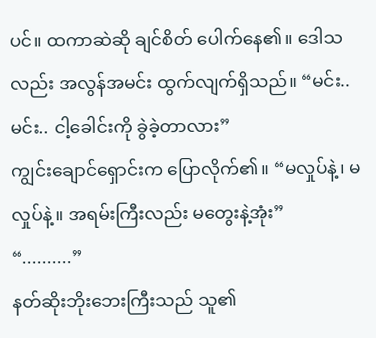ပင်။ ထကာဆဲဆို ချင်စိတ် ပေါက်နေ၏။ ဒေါသလည်း အလွန်အမင်း ထွက်လျက်ရှိသည်။ “မင်း.. မင်း.. ငါ့ခေါင်းကို ခွဲခဲ့တာလား”
ကျွင်းချောင်ရှောင်းက ပြောလိုက်၏။ “မလှုပ်နဲ့၊ မလှုပ်နဲ့။ အရမ်းကြီးလည်း မတွေးနဲ့အုံး”
“..........”
နတ်ဆိုးဘိုးဘေးကြီးသည် သူ၏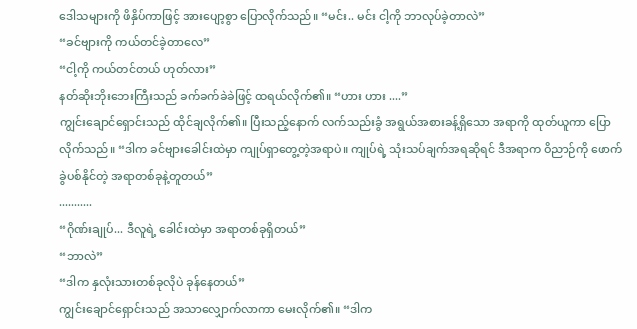ဒေါသများကို ဖိနှိပ်ကာဖြင့် အားပျော့စွာ ပြောလိုက်သည်။ “မင်း.. မင်း ငါ့ကို ဘာလုပ်ခဲ့တာလဲ”
“ခင်ဗျားကို ကယ်တင်ခဲ့တာလေ”
“ငါ့ကို ကယ်တင်တယ် ဟုတ်လား”
နတ်ဆိုးဘိုးဘေးကြီးသည် ခက်ခက်ခဲခဲဖြင့် ထရယ်လိုက်၏။ “ဟား ဟား ....”
ကျွင်းချောင်ရှောင်းသည် ထိုင်ချလိုက်၏။ ပြီးသည့်နောက် လက်သည်းခွံ အရွယ်အစားခန့်ရှိသော အရာကို ထုတ်ယူကာ ပြောလိုက်သည်။ “ဒါက ခင်ဗျားခေါင်းထဲမှာ ကျုပ်ရှာတွေ့တဲ့အရာပဲ။ ကျုပ်ရဲ့ သုံးသပ်ချက်အရဆိုရင် ဒီအရာက ဝိညာဉ်ကို ဖောက်ခွဲပစ်နိုင်တဲ့ အရာတစ်ခုနဲ့တူတယ်”
...........
“ဂိုဏ်းချုပ်... ဒီလူရဲ့ ခေါင်းထဲမှာ အရာတစ်ခုရှိတယ်”
“ဘာလဲ”
“ဒါက နှလုံးသားတစ်ခုလိုပဲ ခုန်နေတယ်”
ကျွင်းချောင်ရှောင်းသည် အသာလျှောက်လာကာ မေးလိုက်၏။ “ဒါက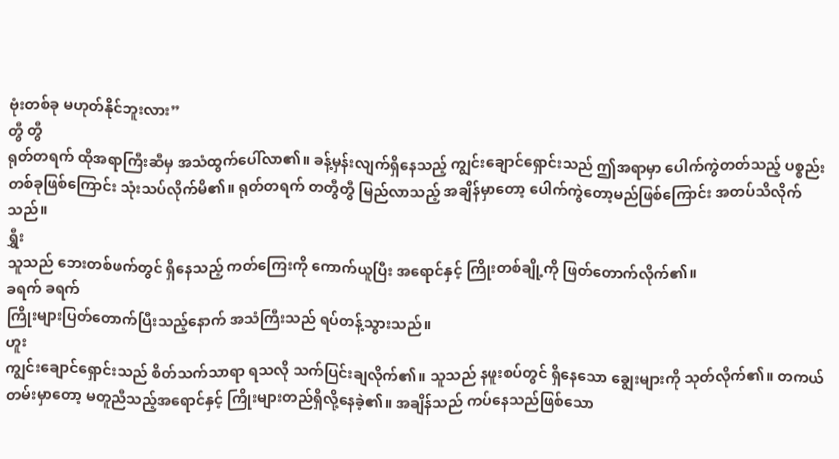ဗုံးတစ်ခု မဟုတ်နိုင်ဘူးလား”
တွီ တွီ
ရုတ်တရက် ထိုအရာကြီးဆီမှ အသံထွက်ပေါ်လာ၏။ ခန့်မှန်းလျက်ရှိနေသည့် ကျွင်းချောင်ရှောင်းသည် ဤအရာမှာ ပေါက်ကွဲတတ်သည့် ပစ္စည်းတစ်ခုဖြစ်ကြောင်း သုံးသပ်လိုက်မိ၏။ ရုတ်တရက် တတွီတွီ မြည်လာသည့် အချိန်မှာတော့ ပေါက်ကွဲတော့မည်ဖြစ်ကြောင်း အတပ်သိလိုက်သည်။
ရွှီး
သူသည် ဘေးတစ်ဖက်တွင် ရှိနေသည့် ကတ်ကြေးကို ကောက်ယူပြီး အရောင်နှင့် ကြိုးတစ်ချို့ကို ဖြတ်တောက်လိုက်၏။
ခရက် ခရက်
ကြိုးများပြတ်တောက်ပြီးသည့်နောက် အသံကြီးသည် ရပ်တန့်သွားသည်။
ဟူး
ကျွင်းချောင်ရှောင်းသည် စိတ်သက်သာရာ ရသလို သက်ပြင်းချလိုက်၏။ သူသည် နဖူးစပ်တွင် ရှိနေသော ချွေးများကို သုတ်လိုက်၏။ တကယ်တမ်းမှာတော့ မတူညီသည့်အရောင်နှင့် ကြိုးများတည်ရှိလို့နေခဲ့၏။ အချိန်သည် ကပ်နေသည်ဖြစ်သော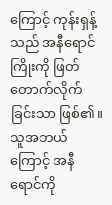ကြောင့် ကုန်းရှန့်သည် အနီရောင်ကြိုးကို ဖြတ်တောက်လိုက်ခြင်းသာ ဖြစ်၏။
သူအဘယ်ကြောင့် အနီရောင်ကို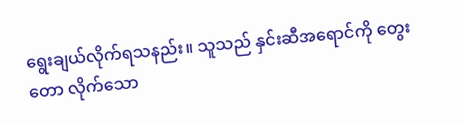ရွေးချယ်လိုက်ရသနည်း။ သူသည် နှင်းဆီအရောင်ကို တွေးတော လိုက်သော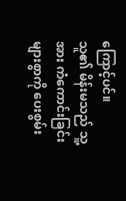ကြောင့်ပင်။
သူ၏ မိန်းမသည် သူ့အား ကံကောင်းခြင်းများစွာကို ပေးစွမ်း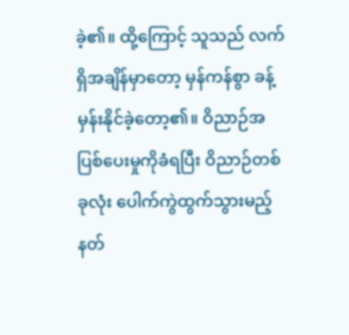ခဲ့၏။ ထို့ကြောင့် သူသည် လက်ရှိအချိန်မှာတော့ မှန်ကန်စွာ ခန့်မှန်းနိုင်ခဲ့တော့၏။ ဝိညာဉ်အပြစ်ပေးမှုကိုခံရပြီး ဝိညာဉ်တစ်ခုလုံး ပေါက်ကွဲထွက်သွားမည့် နတ်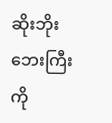ဆိုးဘိုးဘေးကြီးကို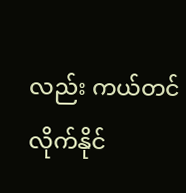လည်း ကယ်တင်လိုက်နိုင်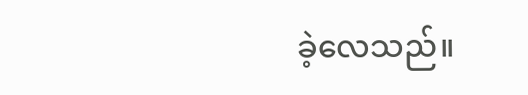ခဲ့လေသည်။